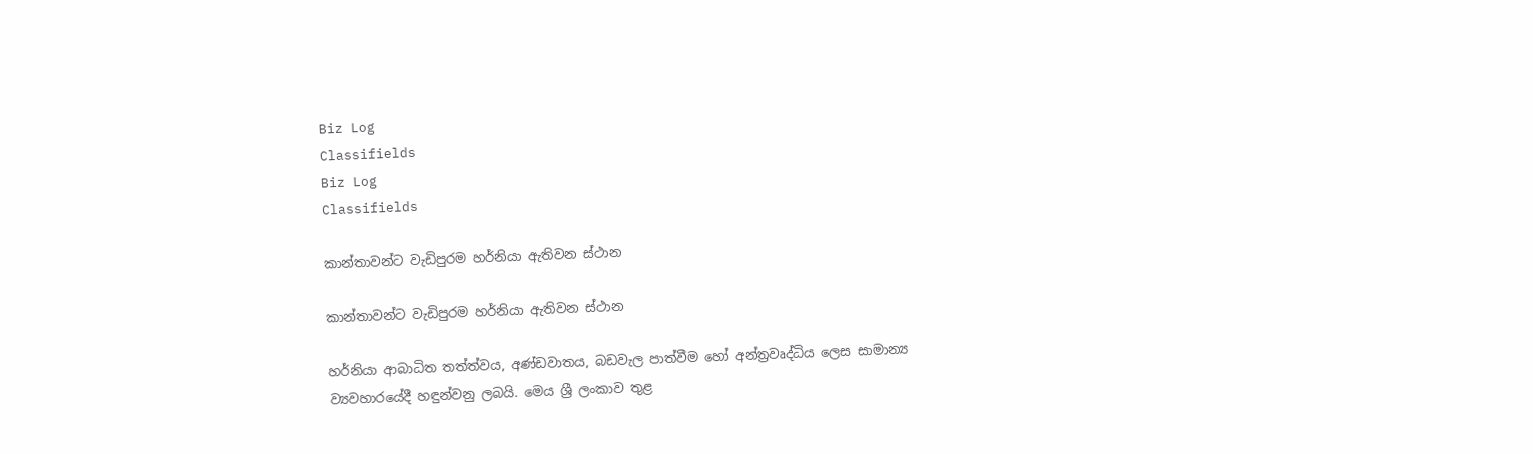Biz Log
Classifields
Biz Log
Classifields

කාන්තාවන්ට වැඩිපුරම හර්නියා ඇතිවන ස්‌ථාන

කාන්තාවන්ට වැඩිපුරම හර්නියා ඇතිවන ස්‌ථාන

හර්නියා ආබාධිත තත්ත්වය, අණ්‌ඩවාතය, බඩවැල පාත්වීම හෝ අන්ත්‍රවෘද්ධිය ලෙස සාමාන්‍ය ව්‍යවහාරයේදී හඳුන්වනු ලබයි. මෙය ශ්‍රී ලංකාව තුළ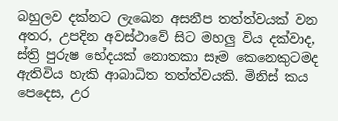බහුලව දක්‌නට ලැඛෙන අසනීප තත්ත්වයක්‌ වන අතර, උපදින අවස්‌ථාවේ සිට මහලු විය දක්‌වාද, ස්‌ත්‍රි පුරුෂ භේදයක්‌ නොතකා සෑම කෙනෙකුටමද ඇතිවිය හැකි ආබාධිත තත්ත්වයකි. මිනිස්‌ කය පෙදෙස, උර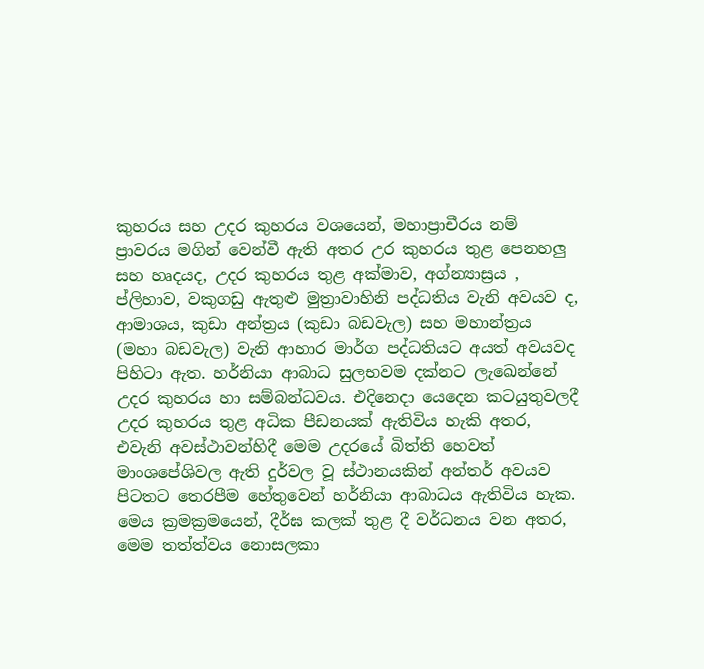කුහරය සහ උදර කුහරය වශයෙන්, මහාප්‍රාචීරය නම් ප්‍රාවරය මගින් වෙන්වී ඇති අතර උර කුහරය තුළ පෙනහලු සහ හෘදයද, උදර කුහරය තුළ අක්‌මාව, අග්න්‍යාස්‍රය , ප්ලිහාව, වකුගඩු ඇතුළු මුත්‍රාවාහිනි පද්ධතිය වැනි අවයව ද, ආමාශය, කුඩා අන්ත්‍රය (කුඩා බඩවැල) සහ මහාන්ත්‍රය (මහා බඩවැල) වැනි ආහාර මාර්ග පද්ධතියට අයත් අවයවද පිහිටා ඇත. හර්නියා ආබාධ සුලභවම දක්‌නට ලැඛෙන්නේ උදර කුහරය හා සම්බන්ධවය. එදිනෙදා යෙදෙන කටයුතුවලදී උදර කුහරය තුළ අධික පීඩනයක්‌ ඇතිවිය හැකි අතර, එවැනි අවස්‌ථාවන්හිදී මෙම උදරයේ බිත්ති හෙවත් මාංශපේශිවල ඇති දුර්වල වූ ස්‌ථානයකින් අන්තර් අවයව පිටතට තෙරපීම හේතුවෙන් හර්නියා ආබාධය ඇතිවිය හැක. මෙය ක්‍රමක්‍රමයෙන්, දීර්ඝ කලක්‌ තුළ දී වර්ධනය වන අතර, මෙම තත්ත්වය නොසලකා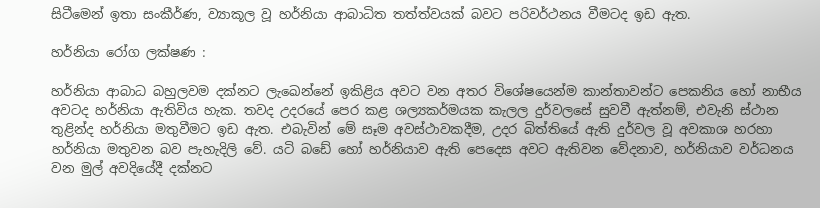සිටීමෙන් ඉතා සංකීර්ණ, ව්‍යාකූල වූ හර්නියා ආබාධිත තත්ත්වයක්‌ බවට පරිවර්ථනය වීමටද ඉඩ ඇත.

හර්නියා රෝග ලක්‌ෂණ :

හර්නියා ආබාධ බහුලවම දක්‌නට ලැඛෙන්නේ ඉකිළිය අවට වන අතර විශේෂයෙන්ම කාන්තාවන්ට පෙකනිය හෝ නාභීය අවටද හර්නියා ඇතිවිය හැක. තවද උදරයේ පෙර කළ ශල්‍යකර්මයක කැලල දුර්වලසේ සුවවී ඇත්නම්, එවැනි ස්‌ථාන තුළින්ද හර්නියා මතුවීමට ඉඩ ඇත. එබැවින් මේ සෑම අවස්‌ථාවකදීම, උදර බිත්තියේ ඇති දුර්වල වූ අවකාශ හරහා හර්නියා මතුවන බව පැහැදිලි වේ. යටි බඩේ හෝ හර්නියාව ඇති පෙදෙස අවට ඇතිවන වේදනාව, හර්නියාව වර්ධනය වන මුල් අවදියේදී දක්‌නට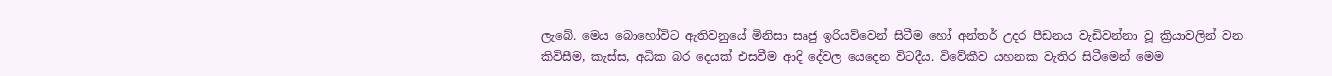ලැබේ. මෙය බොහෝවිට ඇතිවනුයේ මිනිසා සෘජු ඉරියව්වෙන් සිටීම හෝ අන්තර් උදර පීඩනය වැඩිවන්නා වූ ක්‍රියාවලින් වන කිවිසීම, කැස්‌ස, අධික බර දෙයක්‌ එසවීම ආදි දේවල යෙදෙන විටදීය. විවේකීව යහනක වැතිර සිටීමෙන් මෙම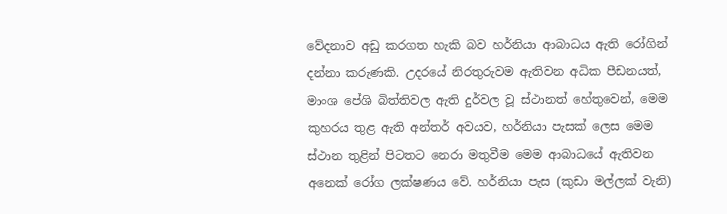වේදනාව අඩු කරගත හැකි බව හර්නියා ආබාධය ඇති රෝගින් දන්නා කරුණකි. උදරයේ නිරතුරුවම ඇතිවන අධික පීඩනයත්, මාංශ පේශි බිත්තිවල ඇති දුර්වල වූ ස්‌ථානත් හේතුවෙන්, මෙම කුහරය තුළ ඇති අන්තර් අවයව, හර්නියා පැසක්‌ ලෙස මෙම ස්‌ථාන තුළින් පිටතට නෙරා මතුවීම මෙම ආබාධයේ ඇතිවන අනෙක්‌ රෝග ලක්‌ෂණය වේ. හර්නියා පැස (කුඩා මල්ලක්‌ වැනි)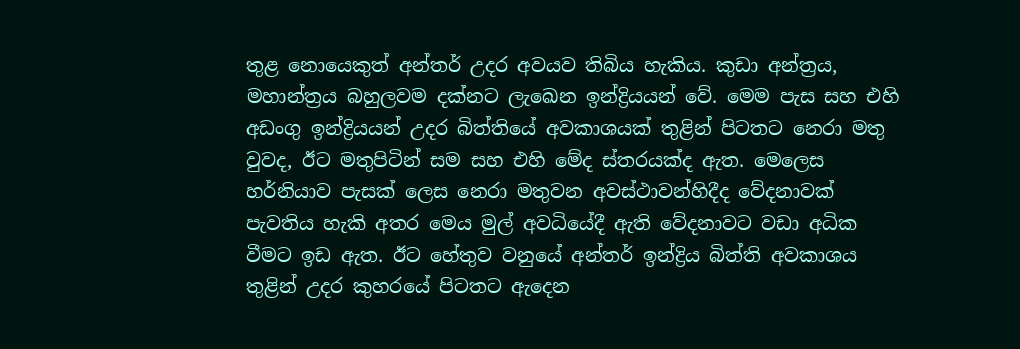තුළ නොයෙකුත් අන්තර් උදර අවයව තිබිය හැකිය. කුඩා අන්ත්‍රය, මහාන්ත්‍රය බහුලවම දක්‌නට ලැඛෙන ඉන්ද්‍රියයන් වේ. මෙම පැස සහ එහි අඩංගු ඉන්ද්‍රියයන් උදර බිත්තියේ අවකාශයක්‌ තුළින් පිටතට නෙරා මතු වුවද, ඊට මතුපිටින් සම සහ එහි මේද ස්‌තරයක්‌ද ඇත. මෙලෙස හර්නියාව පැසක්‌ ලෙස නෙරා මතුවන අවස්‌ථාවන්හිදීද වේදනාවක්‌ පැවතිය හැකි අතර මෙය මුල් අවධියේදී ඇති වේදනාවට වඩා අධික වීමට ඉඩ ඇත. ඊට හේතුව වනුයේ අන්තර් ඉන්ද්‍රිය බිත්ති අවකාශය තුළින් උදර කුහරයේ පිටතට ඇදෙන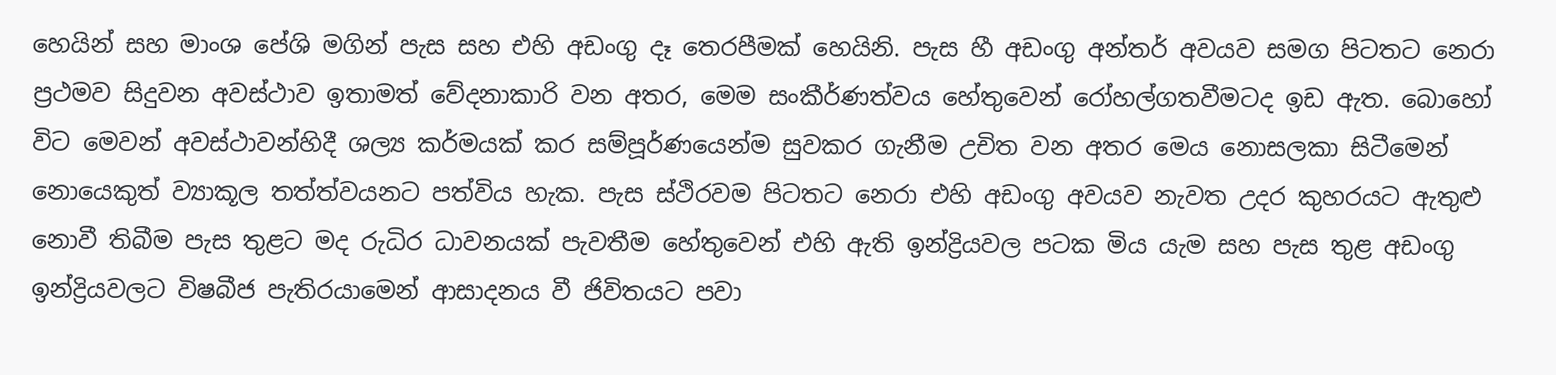හෙයින් සහ මාංශ පේශි මගින් පැස සහ එහි අඩංගු දෑ තෙරපීමක්‌ හෙයිනි. පැස හී අඩංගු අන්තර් අවයව සමග පිටතට නෙරා ප්‍රථමව සිදුවන අවස්‌ථාව ඉතාමත් වේදනාකාරි වන අතර, මෙම සංකීර්ණත්වය හේතුවෙන් රෝහල්ගතවීමටද ඉඩ ඇත. බොහෝ විට මෙවන් අවස්‌ථාවන්හිදී ශල්‍ය කර්මයක්‌ කර සම්පූර්ණයෙන්ම සුවකර ගැනීම උචිත වන අතර මෙය නොසලකා සිටීමෙන් නොයෙකුත් ව්‍යාකූල තත්ත්වයනට පත්විය හැක. පැස ස්‌ථිරවම පිටතට නෙරා එහි අඩංගු අවයව නැවත උදර කුහරයට ඇතුළු නොවී තිබීම පැස තුළට මද රුධිර ධාවනයක්‌ පැවතීම හේතුවෙන් එහි ඇති ඉන්ද්‍රියවල පටක මිය යැම සහ පැස තුළ අඩංගු ඉන්ද්‍රියවලට විෂබීජ පැතිරයාමෙන් ආසාදනය වී ජිවිතයට පවා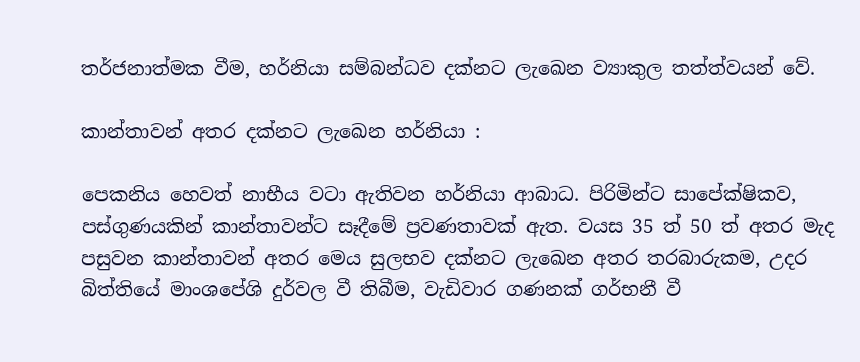තර්ජනාත්මක වීම, හර්නියා සම්බන්ධව දක්‌නට ලැඛෙන ව්‍යාකුල තත්ත්වයන් වේ.

කාන්තාවන් අතර දක්‌නට ලැඛෙන හර්නියා :

පෙකනිය හෙවත් නාභීය වටා ඇතිවන හර්නියා ආබාධ. පිරිමින්ට සාපේක්‌ෂිකව, පස්‌ගුණයකින් කාන්තාවන්ට සෑදීමේ ප්‍රවණතාවක්‌ ඇත. වයස 35 ත් 50 ත් අතර මැද පසුවන කාන්තාවන් අතර මෙය සුලභව දක්‌නට ලැඛෙන අතර තරබාරුකම, උදර බිත්තියේ මාංශපේශි දුර්වල වී තිබීම, වැඩිවාර ගණනක්‌ ගර්භනී වී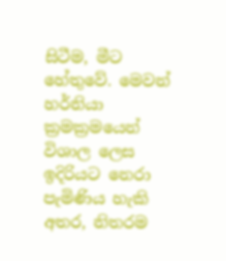සිටීම, මීට හේතුවේ. මෙවන් හර්නියා ක්‍රමක්‍රමයෙන් විශාල ලෙස ඉදිරියට නෙරා පැමිණිය හැකි අතර, නිතරම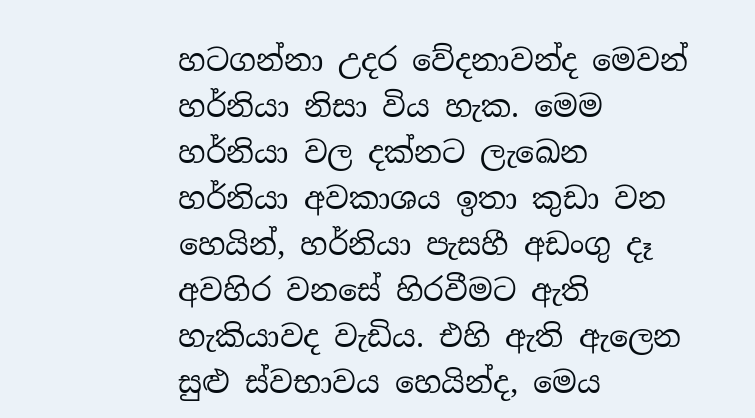හටගන්නා උදර වේදනාවන්ද මෙවන් හර්නියා නිසා විය හැක. මෙම හර්නියා වල දක්‌නට ලැඛෙන හර්නියා අවකාශය ඉතා කුඩා වන හෙයින්, හර්නියා පැසහී අඩංගු දෑ අවහිර වනසේ හිරවීමට ඇති හැකියාවද වැඩිය. එහි ඇති ඇලෙන සුළු ස්‌වභාවය හෙයින්ද, මෙය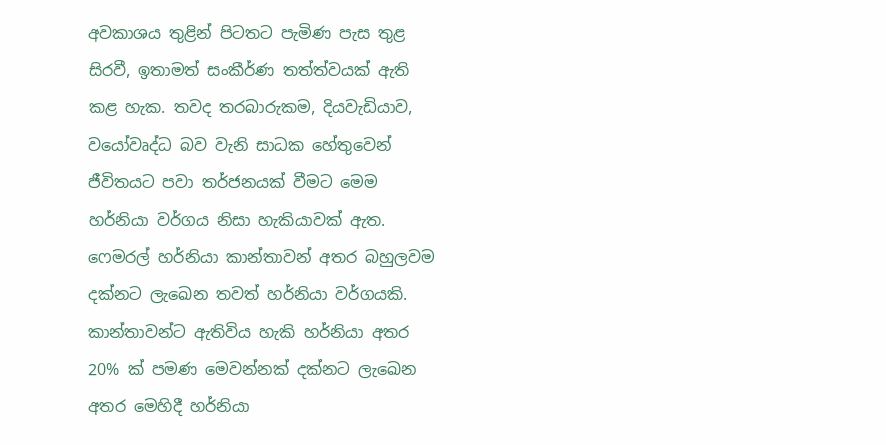අවකාශය තුළින් පිටතට පැමිණ පැස තුළ සිරවී, ඉතාමත් සංකීර්ණ තත්ත්වයක්‌ ඇති කළ හැක. තවද තරබාරුකම, දියවැඩියාව, වයෝවෘද්ධ බව වැනි සාධක හේතුවෙන් ජීවිතයට පවා තර්ජනයක්‌ වීමට මෙම හර්නියා වර්ගය නිසා හැකියාවක්‌ ඇත. ෆෙමරල් හර්නියා කාන්තාවන් අතර බහුලවම දක්‌නට ලැඛෙන තවත් හර්නියා වර්ගයකි. කාන්තාවන්ට ඇතිවිය හැකි හර්නියා අතර 20% ක්‌ පමණ මෙවන්නක්‌ දක්‌නට ලැඛෙන අතර මෙහිදී හර්නියා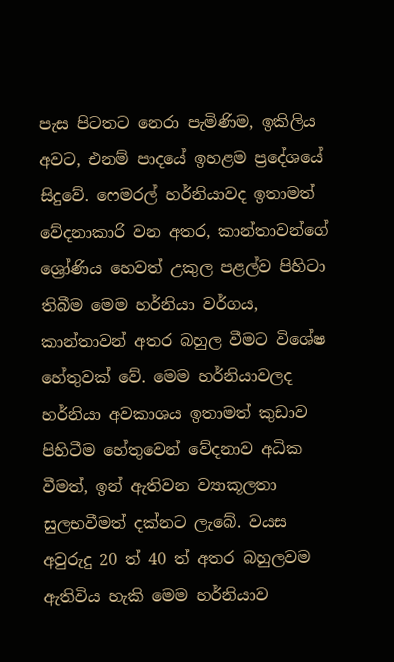පැස පිටතට නෙරා පැමිණිම, ඉකිලිය අවට, එනම් පාදයේ ඉහළම ප්‍රදේශයේ සිදුවේ. ෆෙමරල් හර්නියාවද ඉතාමත් වේදනාකාරි වන අතර, කාන්තාවන්ගේ ශ්‍රෝණිය හෙවත් උකුල පළල්ව පිහිටා තිබීම මෙම හර්නියා වර්ගය, කාන්තාවන් අතර බහුල වීමට විශේෂ හේතුවක්‌ වේ. මෙම හර්නියාවලද හර්නියා අවකාශය ඉතාමත් කුඩාව පිහිටීම හේතුවෙන් වේදනාව අධික වීමත්, ඉන් ඇතිවන ව්‍යාකූලතා සුලභවීමත් දක්‌නට ලැබේ. වයස අවුරුදු 20 ත් 40 ත් අතර බහුලවම ඇතිවිය හැකි මෙම හර්නියාව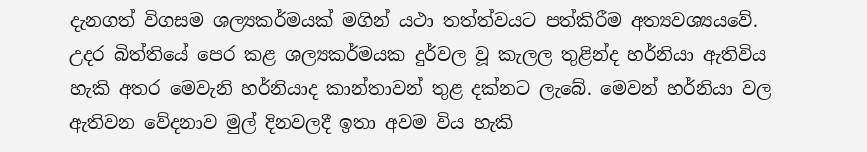දැනගත් විගසම ශල්‍යකර්මයක්‌ මගින් යථා තත්ත්වයට පත්කිරීම අත්‍යවශ්‍යයවේ. උදර බිත්තියේ පෙර කළ ශල්‍යකර්මයක දුර්වල වූ කැලල තුළින්ද හර්නියා ඇතිවිය හැකි අතර මෙවැනි හර්නියාද කාන්තාවන් තුළ දක්‌නට ලැබේ. මෙවන් හර්නියා වල ඇතිවන වේදනාව මුල් දිනවලදී ඉතා අවම විය හැකි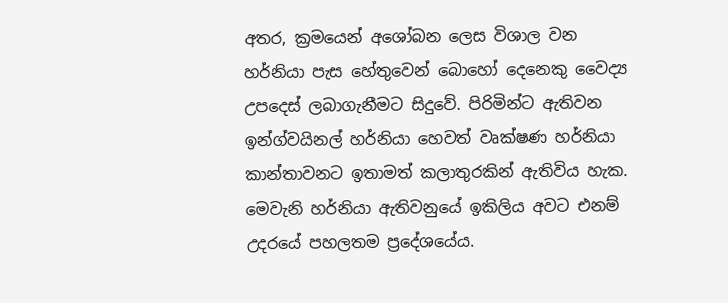අතර, ක්‍රමයෙන් අශෝබන ලෙස විශාල වන හර්නියා පැස හේතුවෙන් බොහෝ දෙනෙකු වෛද්‍ය උපදෙස්‌ ලබාගැනීමට සිදුවේ. පිරිමින්ට ඇතිවන ඉන්ග්වයිනල් හර්නියා හෙවත් වෘක්‌ෂණ හර්නියා කාන්තාවනට ඉතාමත් කලාතුරකින් ඇතිවිය හැක. මෙවැනි හර්නියා ඇතිවනුයේ ඉකිලිය අවට එනම් උදරයේ පහලතම ප්‍රදේශයේය.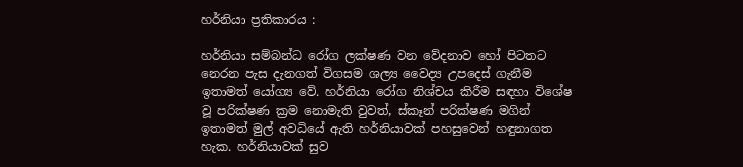හර්නියා ප්‍රතිකාරය :

හර්නියා සම්බන්ධ රෝග ලක්‌ෂණ වන වේදනාව හෝ පිටතට නෙරන පැස දැනගත් විගසම ශල්‍ය වෛද්‍ය උපදෙස්‌ ගැනීම ඉතාමත් යෝග්‍ය වේ. හර්නියා රෝග නිශ්චය කිරීම සඳහා විශේෂ වූ පරික්‌ෂණ ක්‍රම නොමැති වුවත්, ස්‌කෑන් පරික්‌ෂණ මගින් ඉතාමත් මුල් අවධියේ ඇති හර්නියාවක්‌ පහසුවෙන් හඳුනාගත හැක. හර්නියාවක්‌ සුව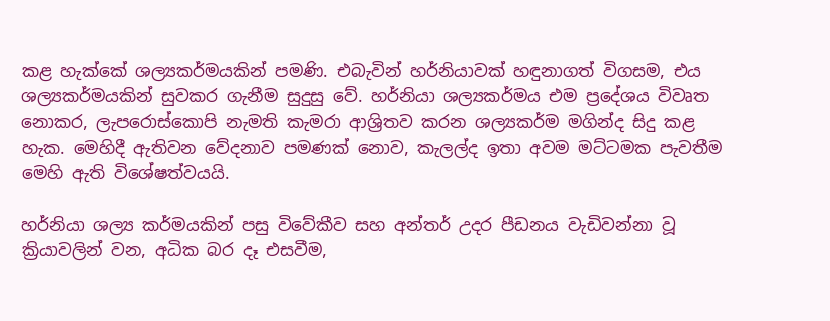කළ හැක්‌කේ ශල්‍යකර්මයකින් පමණි. එබැවින් හර්නියාවක්‌ හඳුනාගත් විගසම, එය ශල්‍යකර්මයකින් සුවකර ගැනීම සුදුසු වේ. හර්නියා ශල්‍යකර්මය එම ප්‍රදේශය විවෘත නොකර, ලැපරොස්‌කොපි නැමති කැමරා ආශ්‍රිතව කරන ශල්‍යකර්ම මගින්ද සිදු කළ හැක. මෙහිදී ඇතිවන වේදනාව පමණක්‌ නොව, කැලල්ද ඉතා අවම මට්‌ටමක පැවතීම මෙහි ඇති විශේෂත්වයයි.

හර්නියා ශල්‍ය කර්මයකින් පසු විවේකීව සහ අන්තර් උදර පීඩනය වැඩිවන්නා වූ ක්‍රියාවලින් වන, අධික බර දෑ එසවීම,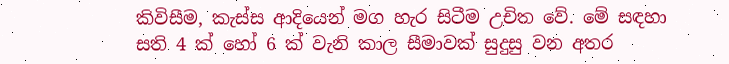කිවිසීම, කැස්‌ස ආදියෙන් මග හැර සිටීම උචිත වේ. මේ සඳහා සති 4 ක්‌ හෝ 6 ක්‌ වැනි කාල සීමාවක්‌ සුදුසු වන අතර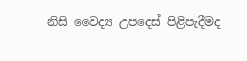නිසි වෛද්‍ය උපදෙස්‌ පිළිපැදීමද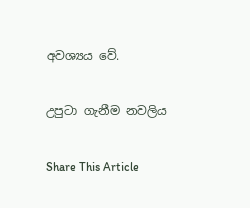අවශ්‍යය වේ.

උපුටා ගැනීම නවලිය

Share This Article